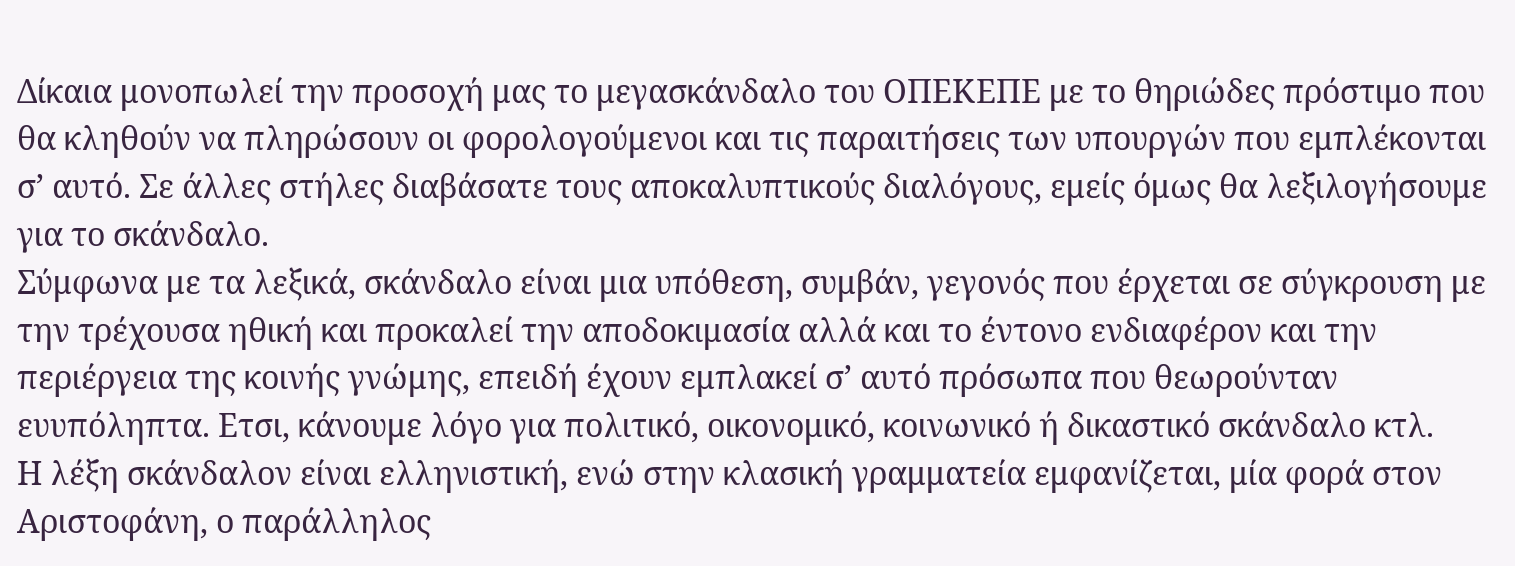Δίκαια μονοπωλεί την προσοχή μας το μεγασκάνδαλο του ΟΠΕΚΕΠΕ με το θηριώδες πρόστιμο που θα κληθούν να πληρώσουν οι φορολογούμενοι και τις παραιτήσεις των υπουργών που εμπλέκονται σ’ αυτό. Σε άλλες στήλες διαβάσατε τους αποκαλυπτικούς διαλόγους, εμείς όμως θα λεξιλογήσουμε για το σκάνδαλο.
Σύμφωνα με τα λεξικά, σκάνδαλο είναι μια υπόθεση, συμβάν, γεγονός που έρχεται σε σύγκρουση με την τρέχουσα ηθική και προκαλεί την αποδοκιμασία αλλά και το έντονο ενδιαφέρον και την περιέργεια της κοινής γνώμης, επειδή έχουν εμπλακεί σ’ αυτό πρόσωπα που θεωρούνταν ευυπόληπτα. Ετσι, κάνουμε λόγο για πολιτικό, οικονομικό, κοινωνικό ή δικαστικό σκάνδαλο κτλ.
Η λέξη σκάνδαλον είναι ελληνιστική, ενώ στην κλασική γραμματεία εμφανίζεται, μία φορά στον Αριστοφάνη, ο παράλληλος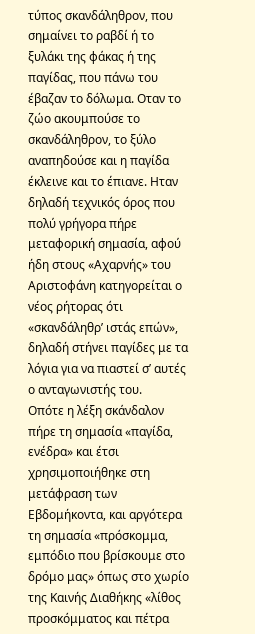τύπος σκανδάληθρον, που σημαίνει το ραβδί ή το ξυλάκι της φάκας ή της παγίδας, που πάνω του έβαζαν το δόλωμα. Οταν το ζώο ακουμπούσε το σκανδάληθρον, το ξύλο αναπηδούσε και η παγίδα έκλεινε και το έπιανε. Ηταν δηλαδή τεχνικός όρος που πολύ γρήγορα πήρε μεταφορική σημασία, αφού ήδη στους «Αχαρνής» του Αριστοφάνη κατηγορείται ο νέος ρήτορας ότι «σκανδάληθρ’ ιστάς επών», δηλαδή στήνει παγίδες με τα λόγια για να πιαστεί σ’ αυτές ο ανταγωνιστής του.
Οπότε η λέξη σκάνδαλον πήρε τη σημασία «παγίδα, ενέδρα» και έτσι χρησιμοποιήθηκε στη μετάφραση των Εβδομήκοντα, και αργότερα τη σημασία «πρόσκομμα, εμπόδιο που βρίσκουμε στο δρόμο μας» όπως στο χωρίο της Καινής Διαθήκης «λίθος προσκόμματος και πέτρα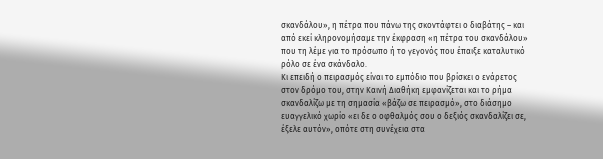σκανδάλου», η πέτρα που πάνω της σκοντάφτει ο διαβάτης – και από εκεί κληρονομήσαμε την έκφραση «η πέτρα του σκανδάλου» που τη λέμε για το πρόσωπο ή το γεγονός που έπαιξε καταλυτικό ρόλο σε ένα σκάνδαλο.
Κι επειδή ο πειρασμός είναι το εμπόδιο που βρίσκει ο ενάρετος στον δρόμο του, στην Καινή Διαθήκη εμφανίζεται και το ρήμα σκανδαλίζω με τη σημασία «βάζω σε πειρασμό», στο διάσημο ευαγγελικό χωρίο «ει δε ο οφθαλμός σου ο δεξιός σκανδαλίζει σε, έξελε αυτόν», οπότε στη συνέχεια στα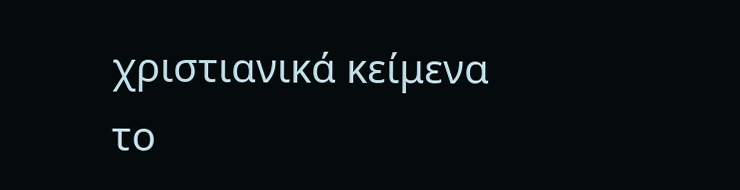χριστιανικά κείμενα το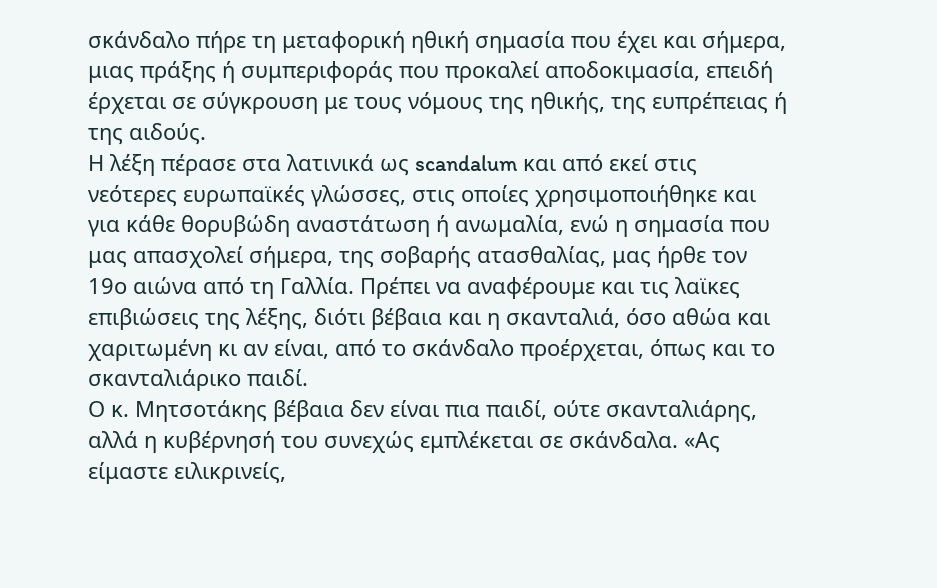σκάνδαλο πήρε τη μεταφορική ηθική σημασία που έχει και σήμερα, μιας πράξης ή συμπεριφοράς που προκαλεί αποδοκιμασία, επειδή έρχεται σε σύγκρουση με τους νόμους της ηθικής, της ευπρέπειας ή της αιδούς.
Η λέξη πέρασε στα λατινικά ως scandalum και από εκεί στις νεότερες ευρωπαϊκές γλώσσες, στις οποίες χρησιμοποιήθηκε και για κάθε θορυβώδη αναστάτωση ή ανωμαλία, ενώ η σημασία που μας απασχολεί σήμερα, της σοβαρής ατασθαλίας, μας ήρθε τον 19ο αιώνα από τη Γαλλία. Πρέπει να αναφέρουμε και τις λαϊκες επιβιώσεις της λέξης, διότι βέβαια και η σκανταλιά, όσο αθώα και χαριτωμένη κι αν είναι, από το σκάνδαλο προέρχεται, όπως και το σκανταλιάρικο παιδί.
Ο κ. Μητσοτάκης βέβαια δεν είναι πια παιδί, ούτε σκανταλιάρης, αλλά η κυβέρνησή του συνεχώς εμπλέκεται σε σκάνδαλα. «Ας είμαστε ειλικρινείς,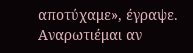αποτύχαμε», έγραψε. Αναρωτιέμαι αν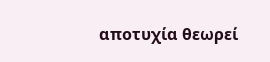αποτυχία θεωρεί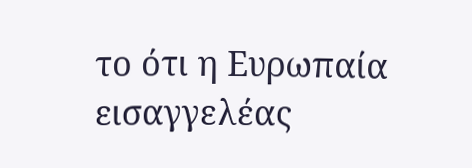το ότι η Ευρωπαία εισαγγελέας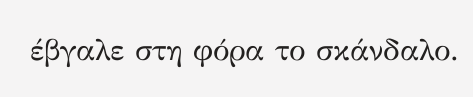έβγαλε στη φόρα το σκάνδαλο.